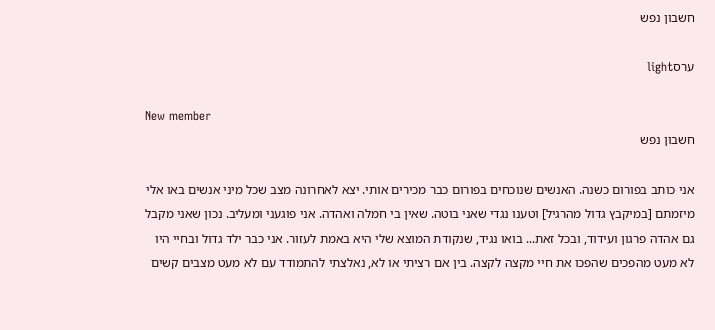חשבון נפש

ערסlight

New member
חשבון נפש

אני כותב בפורום כשנה. האנשים שנוכחים בפורום כבר מכירים אותי. יצא לאחרונה מצב שכל מיני אנשים באו אלי מיזמתם [במיקבץ גדול מהרגיל] וטענו נגדי שאני בוטה. שאין בי חמלה ואהדה. אני פוגעני ומעליב. נכון שאני מקבל גם אהדה פרגון ועידוד, ובכל זאת... בואו נגיד, שנקודת המוצא שלי היא באמת לעזור. אני כבר ילד גדול ובחיי היו לא מעט מהפכים שהפכו את חיי מקצה לקצה. בין אם רציתי או לא, נאלצתי להתמודד עם לא מעט מצבים קשים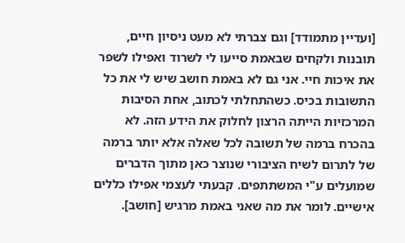[ועדיין מתמודד] וגם צברתי לא מעט ניסיון חיים, תובנות ולקחים שבאמת סייעו לי לשרוד ואפילו לשפר את איכות חיי. אני גם לא באמת חושב שיש לי את כל התשובות בכיס. כשהתחלתי לכתוב, אחת הסיבות המרכזיות הייתה הרצון לחלוק את הידע הזה. לא בהכרח ברמה של תשובה לכל שאלה אלא יותר ברמה של לתרום לשיח הציבורי שנוצר כאן מתוך הדברים שמועלים ע"י המשתתפים. קבעתי לעצמי אפילו כללים אישיים. לומר את מה שאני באמת מרגיש [חושב].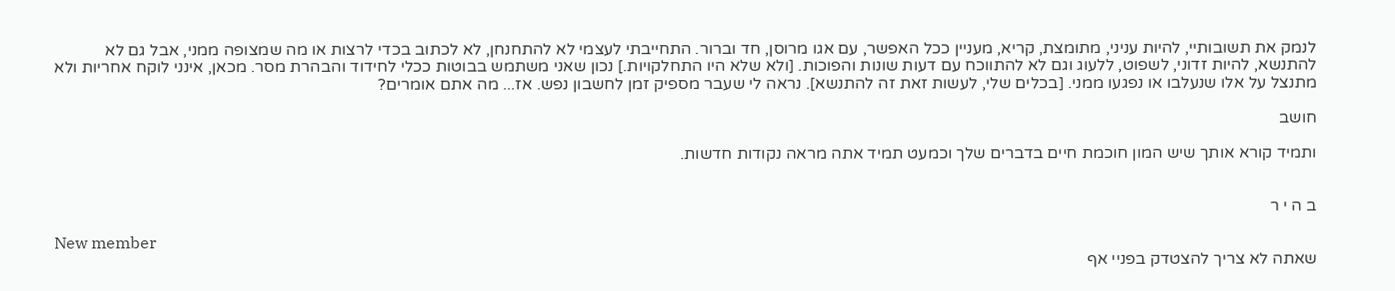לנמק את תשובותיי, להיות עניני, מתומצת, קריא, מעניין ככל האפשר, עם אגו מרוסן, חד וברור. התחייבתי לעצמי לא להתחנחן, לא לכתוב בכדי לרצות או מה שמצופה ממני, אבל גם לא להתנשא, להיות זדוני, לשפוט, ללעוג וגם לא להתווכח עם דעות שונות והפוכות. [ולא שלא היו התחלקויות.] נכון שאני משתמש בבוטות ככלי לחידוד והבהרת מסר. מכאן, אינני לוקח אחריות ולא מתנצל על אלו שנעלבו או נפגעו ממני. [בכלים שלי, לעשות זאת זה להתנשא]. נראה לי שעבר מספיק זמן לחשבון נפש. אז... מה אתם אומרים?

חושב

ותמיד קורא אותך שיש המון חוכמת חיים בדברים שלך וכמעט תמיד אתה מראה נקודות חדשות.


ב ה י ר

New member
שאתה לא צריך להצטדק בפניי אף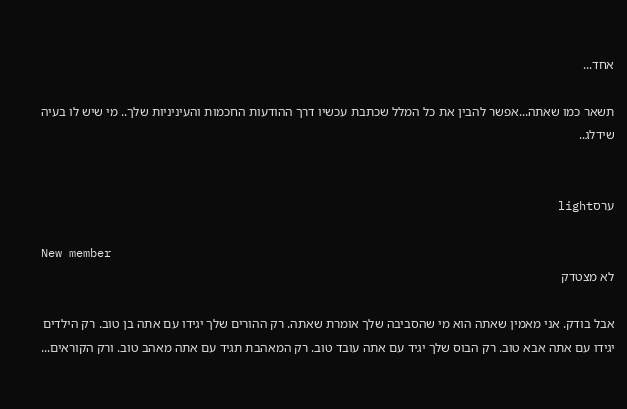אחד...

תשאר כמו שאתה...אפשר להבין את כל המלל שכתבת עכשיו דרך ההודעות החכמות והעיניניות שלך.. מי שיש לו בעיה שידלג..


ערסlight

New member
לא מצטדק

אבל בודק. אני מאמין שאתה הוא מי שהסביבה שלך אומרת שאתה. רק ההורים שלך יגידו עם אתה בן טוב. רק הילדים יגידו עם אתה אבא טוב. רק הבוס שלך יגיד עם אתה עובד טוב. רק המאהבת תגיד עם אתה מאהב טוב. ורק הקוראים...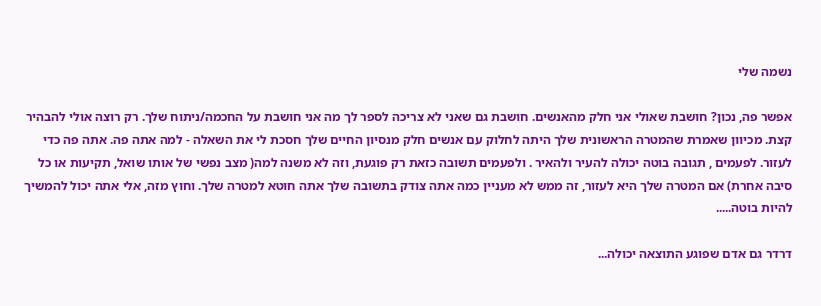נשמה שלי

אפשר פה, נכון? חושבת שאולי אני חלק מהאנשים. חושבת גם שאני לא צריכה לספר לך מה אני חושבת על החכמה/ניתוח שלך. רק רוצה אולי להבהיר קצת. מכיוון שאמרת שהמטרה הראשונית שלך היתה לחלוק עם אנשים חלק מנסיון החיים שלך חסכת לי את השאלה - למה אתה פה. אתה פה כדי לעזור. לפעמים , תגובה בוטה יכולה להעיר ולהאיר . ולפעמים תשובה כזאת רק פוגעת, וזה לא משנה למה( מצב נפשי של אותו שואל, תקיעות או כל סיבה אחרת) אם המטרה שלך היא לעזור, זה ממש לא מעניין כמה אתה צודק בתשובה שלך אתה חוטא למטרה שלך. וחוץ מזה, אלי אתה יכול להמשיך להיות בוטה.....

דרדר גם אדם שפוגע התוצאה יכולה...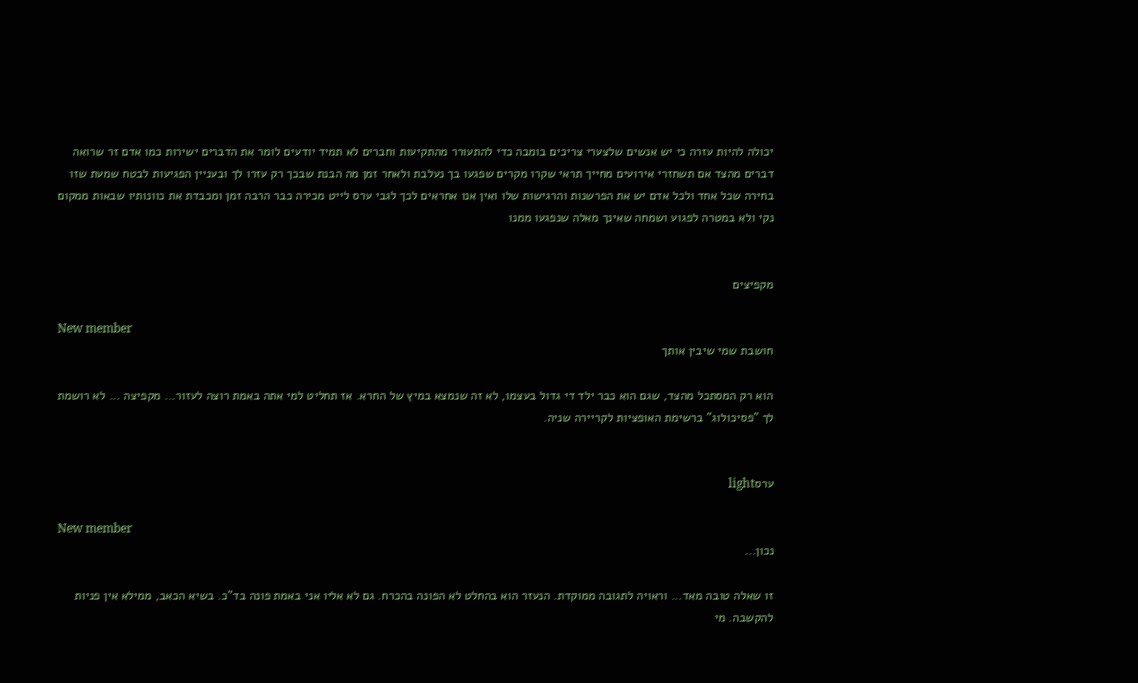יכולה להיות עזרה כי יש אנשים שלצערי צריכים בומבה כדי להתעורר מהתקיעות וחברים לא תמיד יודעים לומר את הדברים ישירות כמו אדם זר שרואה דברים מהצד אם תשחזרי אירועים מחייך תראי שקרו מקרים שפגעו בך נעלבת ולאחר זמן מה הבנת שבכך רק עזרו לך ובעניין הפגיעות לבטח שמעת שזו בחירה שכל אחד ולכל אדם יש את הפרשנות והרגישות שלו ואין אנו אחראים לכך לגבי ערס לייט מכירה כבר הרבה זמן ומכבדת את כוונותיו שבאות ממקום נקי ולא במטרה לפגוע ושמחה שאינך מאלה שנפגעו ממנו


מקפיצים

New member
חושבת שמי שיבין אותך

הוא רק המסתכל מהצד, שגם הוא כבר ילד די גדול בעצמו, לא זה שנמצא במיץ של החרא. אז תחליט למי אתה באמת רוצה לעזור... מקפיצה ... לא רושמת לך "פסיכולוג" ברשימת האופציות לקריירה שניה.


ערסlight

New member
נכון...

זו שאלה טובה מאד... וראויה לתגובה ממוקדת. הנעזר הוא בהחלט לא הפונה בהכרח. גם לא אליו אני באמת פונה בד"כ. בשיא הכאב, ממילא אין פניות להקשבה. מי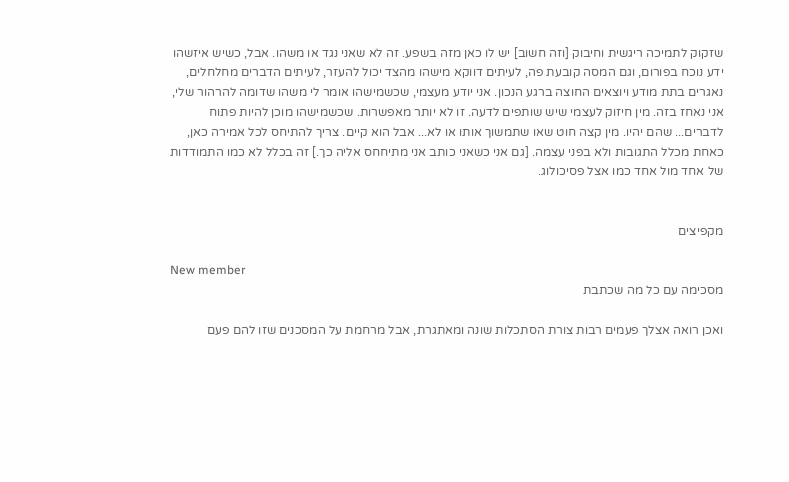שזקוק לתמיכה ריגשית וחיבוק [וזה חשוב] יש לו כאן מזה בשפע. זה לא שאני נגד או משהו. אבל, כשיש איזשהו ידע נוכח בפורום, וגם המסה קובעת פה, לעיתים דווקא מישהו מהצד יכול להעזר, לעיתים הדברים מחלחלים, נאגרים בתת מודע ויוצאים החוצה ברגע הנכון. אני יודע מעצמי, שכשמישהו אומר לי משהו שדומה להרהור שלי, אני נאחז בזה. מין חיזוק לעצמי שיש שותפים לדעה. זו לא יותר מאפשרות. שכשמישהו מוכן להיות פתוח לדברים... שהם יהיו. מין קצה חוט שאו שתמשוך אותו או לא... אבל הוא קיים. צריך להתיחס לכל אמירה כאן, כאחת מכלל התגובות ולא בפני עצמה. [גם אני כשאני כותב אני מתיחחס אליה כך.] זה בכלל לא כמו התמודדות של אחד מול אחד כמו אצל פסיכולוג.


מקפיצים

New member
מסכימה עם כל מה שכתבת

ואכן רואה אצלך פעמים רבות צורת הסתכלות שונה ומאתגרת, אבל מרחמת על המסכנים שזו להם פעם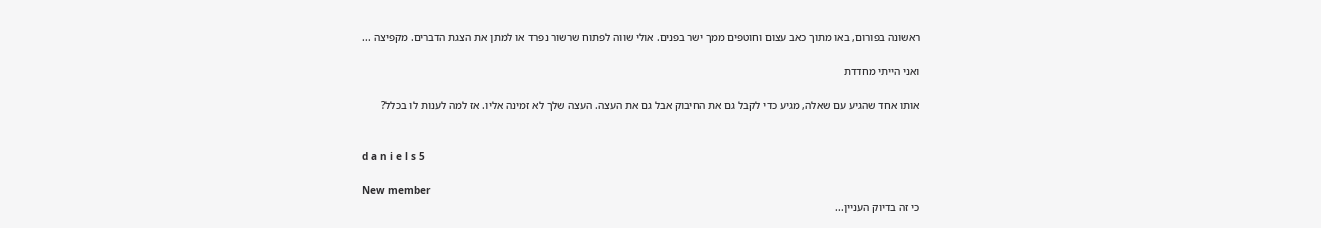ראשונה בפורום, באו מתוך כאב עצום וחוטפים ממך ישר בפנים. אולי שווה לפתוח שרשור נפרד או למתן את הצגת הדברים. מקפיצה ...

ואני הייתי מחדדת

אותו אחד שהגיע עם שאלה, מגיע כדי לקבל גם את החיבוק אבל גם את העצה. העצה שלך לא זמינה אליו. אז למה לענות לו בכלל?


d a n i e l s 5

New member
כי זה בדיוק העניין...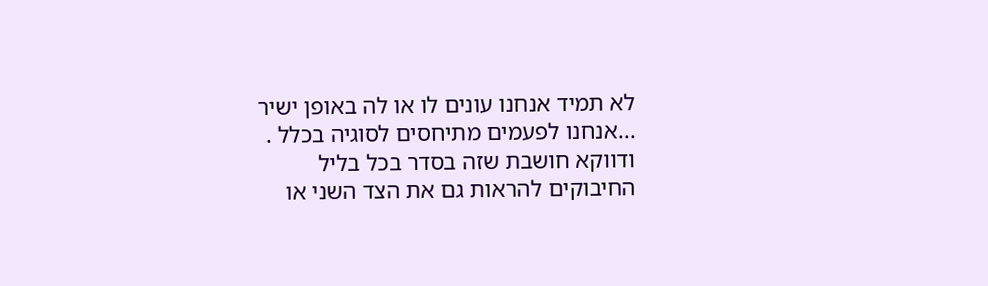לא תמיד אנחנו עונים לו או לה באופן ישיר ...אנחנו לפעמים מתיחסים לסוגיה בכלל . ודווקא חושבת שזה בסדר בכל בליל החיבוקים להראות גם את הצד השני או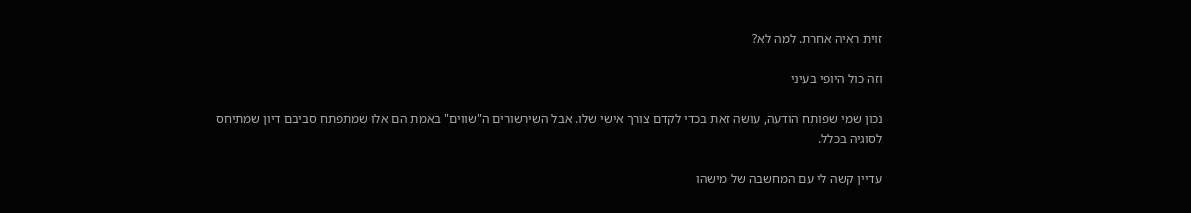זוית ראיה אחרת. למה לא?

וזה כול היופי בעיני

נכון שמי שפותח הודעה, עושה זאת בכדי לקדם צורך אישי שלו. אבל השירשורים ה"שווים" באמת הם אלו שמתפתח סביבם דיון שמתיחס לסוגיה בכלל.

עדיין קשה לי עם המחשבה של מישהו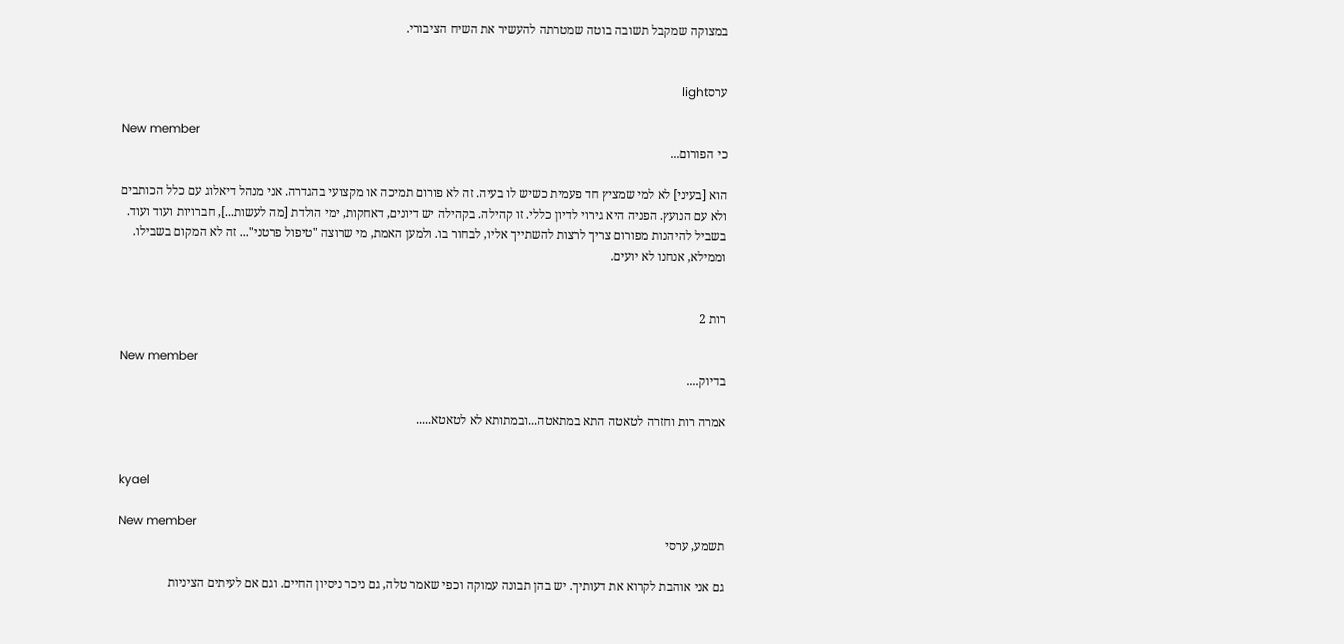במצוקה שמקבל תשובה בוטה שמטרתה להעשיר את השיח הציבורי.


ערסlight

New member
כי הפורום...

הוא [בעיני] לא למי שמציץ חד פעמית כשיש לו בעיה. זה לא פורום תמיכה או מקצועי בהגדרה. אני מנהל דיאלוג עם כלל הכותבים ולא עם הנועץ. הפניה היא גירוי לדיון כללי. זו קהילה. בקהילה יש דיונים, דאחקות, ימי הולדת [מה לעשות...], חברויות ועוד ועוד. בשביל להיהנות מפורום צריך לרצות להשתייך אליו, לבחור בו. ולמען האמת, מי שרוצה "טיפול פרטני"... זה לא המקום בשבילו. וממילא, אנחנו לא יועים.


רות 2

New member
בדיוק....

אמרה רות וחזרה לטאטה התא במתאטה...ובמתותא לא לטאטא.....


kyael

New member
תשמע, ערסי

גם אני אוהבת לקרוא את דעותיך. יש בהן תבונה עמוקה וכפי שאמר טלה, גם ניכר ניסיון החיים. וגם אם לעיתים הציניות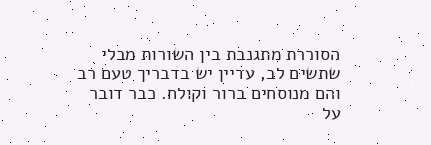הסוררת מתגנבת בין השורות מבלי שתשים לב, עדיין יש בדבריך טעם רב והם מנוסחים ברור וקולח. כבר דובר על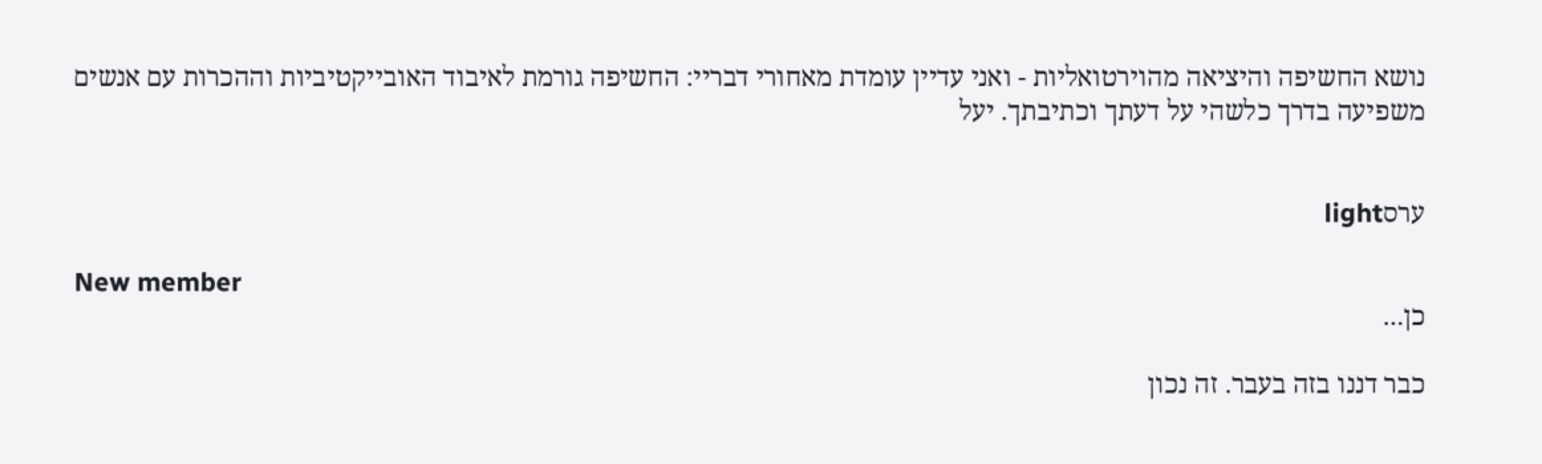נושא החשיפה והיציאה מהוירטואליות - ואני עדיין עומדת מאחורי דבריי: החשיפה גורמת לאיבוד האובייקטיביות וההכרות עם אנשים משפיעה בדרך כלשהי על דעתך וכתיבתך. יעל


ערסlight

New member
כן...

כבר דננו בזה בעבר. זה נכון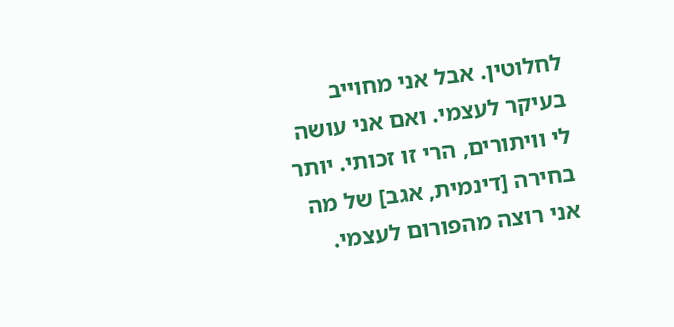לחלוטין. אבל אני מחוייב בעיקר לעצמי. ואם אני עושה לי וויתורים, הרי זו זכותי. יותר בחירה [דינמית, אגב] של מה אני רוצה מהפורום לעצמי.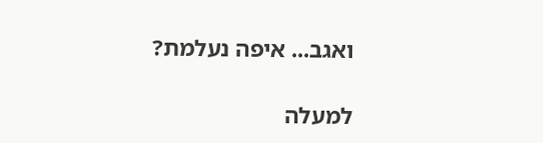ואגב... איפה נעלמת?

למעלה